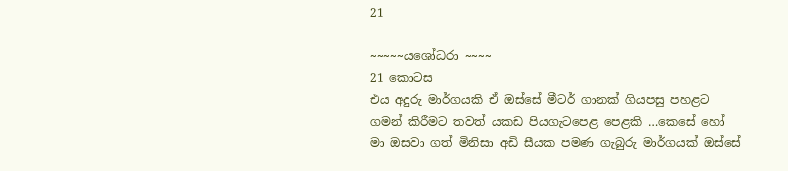21

~~~~~යශෝධරා ~~~~
21 කොටස
එය අදුරු මාර්ගයකි ඒ ඔස්සේ මීටර් ගානක් ගියපසු පහළට ගමන් කිරීමට තවත් යකඩ පියගැටපෙළ පෙළකි …කෙසේ හෝ මා ඔසවා ගත් මිනිසා අඩි සීයක පමණ ගැබුරු මාර්ගයක් ඔස්සේ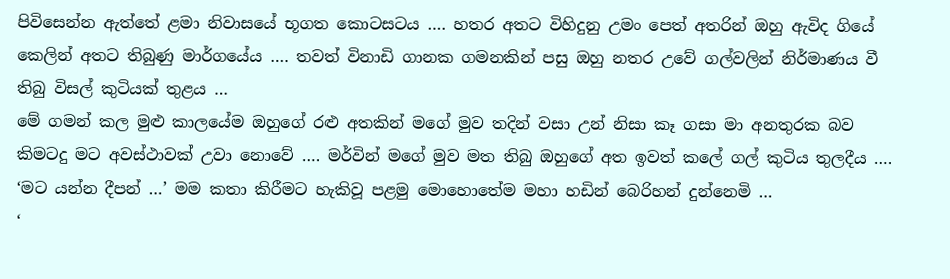පිවිසෙන්න ඇත්තේ ළමා නිවාසයේ භූගත කොටසටය …. හතර අතට විහිදුනු උමං පෙත් අතරින් ඔහු ඇවිද ගියේ කෙලින් අතට තිබුණු මාර්ගයේය …. තවත් විනාඩි ගානක ගමනකින් පසු ඔහු නතර උවේ ගල්වලින් නිර්මාණය වී තිබු විසල් කුටියක් තුළය …
මේ ගමන් කල මුළු කාලයේම ඔහුගේ රළු අතකින් මගේ මුව තදින් වසා උන් නිසා කෑ ගසා මා අනතුරක බව කිමටදු මට අවස්ථාවක් උවා නොවේ …. මර්වින් මගේ මුව මත තිබු ඔහුගේ අත ඉවත් කලේ ගල් කුටිය තුලදීය ….
‘මට යන්න දීපන් …’ මම කතා කිරීමට හැකිවූ පළමු මොහොතේම මහා හඩින් බෙරිහන් දුන්නෙමි …
‘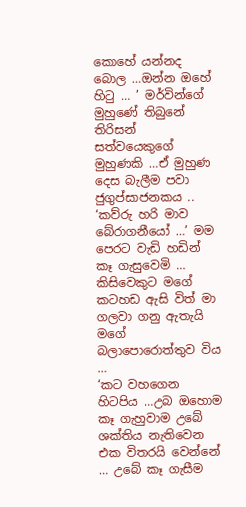කොහේ යන්නද බොල …ඔන්න ඔහේ හිටු … ’ මර්වින්ගේ මුහුණේ තිබුනේ තිරිසන් සත්වයෙකුගේ මුහුණකි …ඒ මුහුණ දෙස බැලීම පවා ජුගුප්සාජනකය ..
‘කව්රු හරි මාව බේරාගනීයෝ …’ මම පෙරට වැඩි හඩින් කෑ ගැසුවෙමි … කිසිවෙකුට මගේ කටහඩ ඇසි විත් මා ගලවා ගනු ඇතැයි මගේ බලාපොරොත්තුව විය …
‘කට වහගෙන හිටපිය …උබ ඔහොම කෑ ගැහුවාම උබේ ශක්තිය නැතිවෙන එක විතරයි වෙන්නේ … උබේ කෑ ගැසීම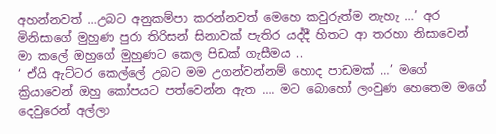අහන්නවත් …උබට අනුකම්පා කරන්නවත් මෙහෙ කවුරුත්ම නැහැ …’ අර මිනිසාගේ මුහුණ පුරා තිරිසන් සිනාවක් පැතිර යද්දී හිතට ආ තරහා නිසාවෙන් මා කලේ ඔහුගේ මුහුණට කෙල පිඩක් ගැසීමය ..
‘ ඒයි ඇට්ටර කෙල්ලේ උබට මම උගන්වන්නම් හොද පාඩමක් …’ මගේ ක්‍රියාවෙන් ඔහු කෝපයට පත්වෙන්න ඇත …. මට බොහෝ ලංවුණ හෙතෙම මගේ දෙවුරෙන් අල්ලා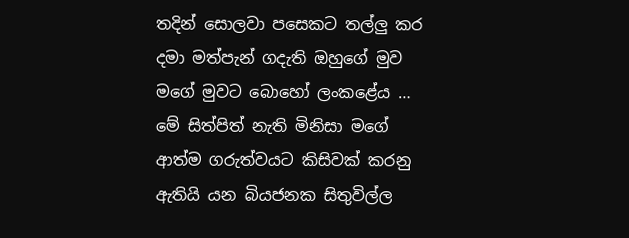තදින් සොලවා පසෙකට තල්ලු කර දමා මත්පැන් ගදැති ඔහුගේ මුව මගේ මුවට බොහෝ ලංකළේය …
මේ සිත්පිත් නැති මිනිසා මගේ ආත්ම ගරුත්වයට කිසිවක් කරනු ඇතියි යන බියජනක සිතුවිල්ල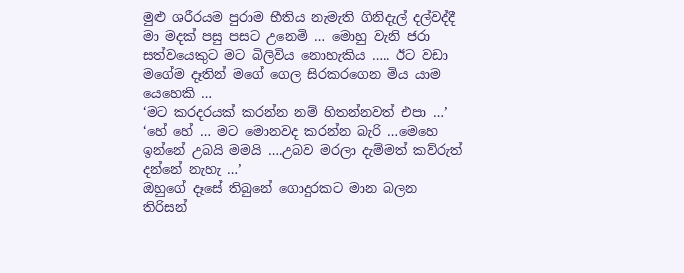මුළු ශරීරයම පුරාම භීතිය නැමැති ගිනිදැල් දල්වද්දී මා මදක් පසු පසට උනෙමි … මොහු වැනි ජරා සත්වයෙකුට මට බිලිවිය නොහැකිය ….. ඊට වඩා මගේම දෑතින් මගේ ගෙල සිරකරගෙන මිය යාම යෙහෙකි …
‘මට කරදරයක් කරන්න නම් හිතන්නවත් එපා …’
‘හේ හේ … මට මොනවද කරන්න බැරි …මෙහෙ ඉන්නේ උබයි මමයි ….උබව මරලා දැම්මත් කව්රුත් දන්නේ නැහැ …’
ඔහුගේ දෑසේ තිබුනේ ගොදුරකට මාන බලන තිරිසන්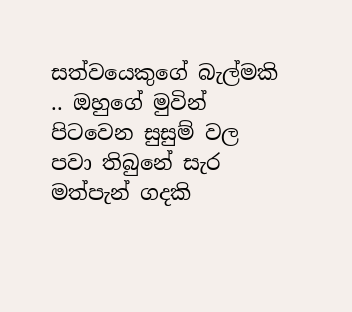සත්වයෙකුගේ බැල්මකි .. ඔහුගේ මුවින් පිටවෙන සුසුම් වල පවා තිබුනේ සැර මත්පැන් ගදකි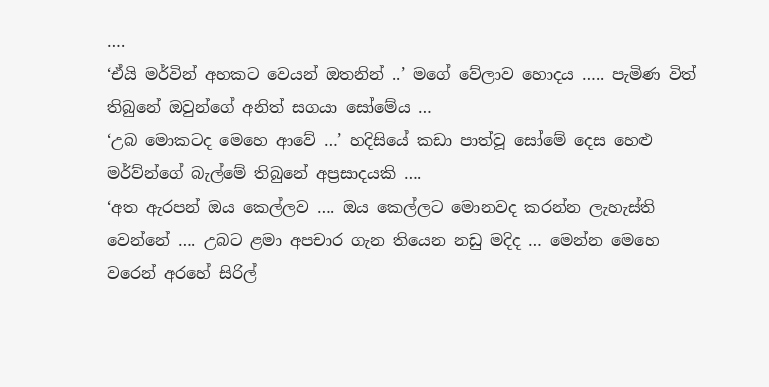….
‘ඒයි මර්වින් අහකට වෙයන් ඔතනින් ..’ මගේ වේලාව හොදය ….. පැමිණ විත් තිබුනේ ඔවුන්ගේ අනිත් සගයා සෝමේය …
‘උබ මොකටද මෙහෙ ආවේ …’ හදිසියේ කඩා පාත්වූ සෝමේ දෙස හෙළු මර්ව්න්ගේ බැල්මේ තිබුනේ අප්‍රසාදයකි ….
‘අත ඇරපන් ඔය කෙල්ලව …. ඔය කෙල්ලට මොනවද කරන්න ලැහැස්ති වෙන්නේ …. උබට ළමා අපචාර ගැන තියෙන නඩු මදිද … මෙන්න මෙහෙ වරෙන් අරහේ සිරිල්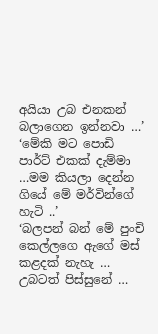අයියා උබ එනකන් බලාගෙන ඉන්නවා …’
‘මේකි මට පොඩි පාර්ට් එකක් දැම්මා …මම කියලා දෙන්න ගියේ මේ මර්වින්ගේ හැටි ..’
‘බලපන් බන් මේ පුංචි කෙල්ලගෙ ඇගේ මස් කළදක් නැහැ … උබටත් පිස්සුනේ …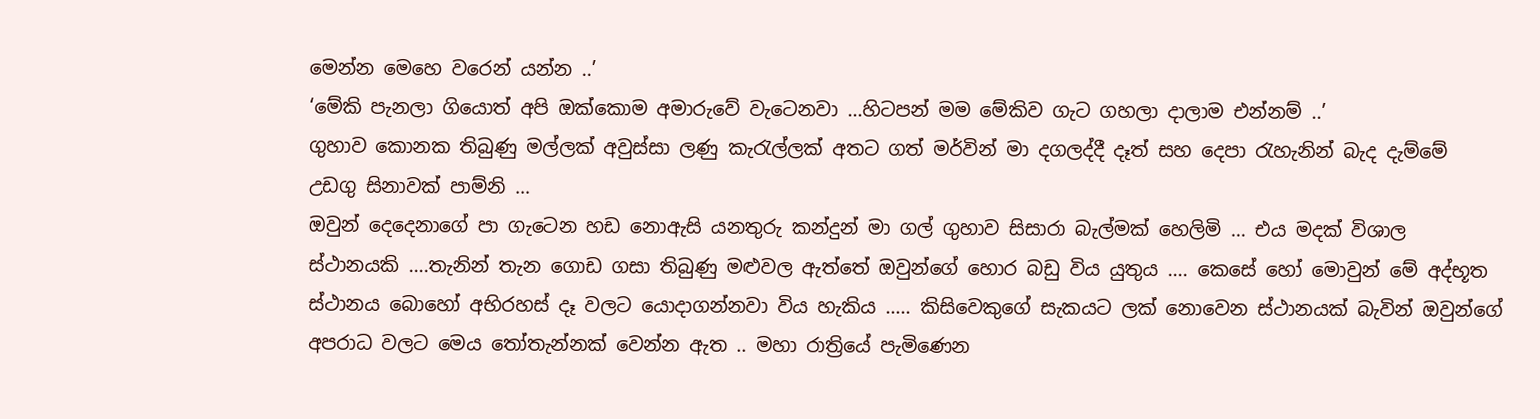මෙන්න මෙහෙ වරෙන් යන්න ..’
‘මේකි පැනලා ගියොත් අපි ඔක්කොම අමාරුවේ වැටෙනවා …හිටපන් මම මේකිව ගැට ගහලා දාලාම එන්නම් ..’
ගුහාව කොනක තිබුණු මල්ලක් අවුස්සා ලණු කැරැල්ලක් අතට ගත් මර්වින් මා දගලද්දී දෑත් සහ දෙපා රැහැනින් බැද දැම්මේ උඩගු සිනාවක් පාම්නි …
ඔවුන් දෙදෙනාගේ පා ගැටෙන හඩ නොඇසි යනතුරු කන්දුන් මා ගල් ගුහාව සිසාරා බැල්මක් හෙලිමි … එය මදක් විශාල ස්ථානයකි ….තැනින් තැන ගොඩ ගසා තිබුණු මළුවල ඇත්තේ ඔවුන්ගේ හොර බඩු විය යුතුය …. කෙසේ හෝ මොවුන් මේ අද්භූත ස්ථානය බොහෝ අභිරහස් දෑ වලට යොදාගන්නවා විය හැකිය ….. කිසිවෙකුගේ සැකයට ලක් නොවෙන ස්ථානයක් බැවින් ඔවුන්ගේ අපරාධ වලට මෙය තෝතැන්නක් වෙන්න ඇත .. මහා රාත්‍රියේ පැමිණෙන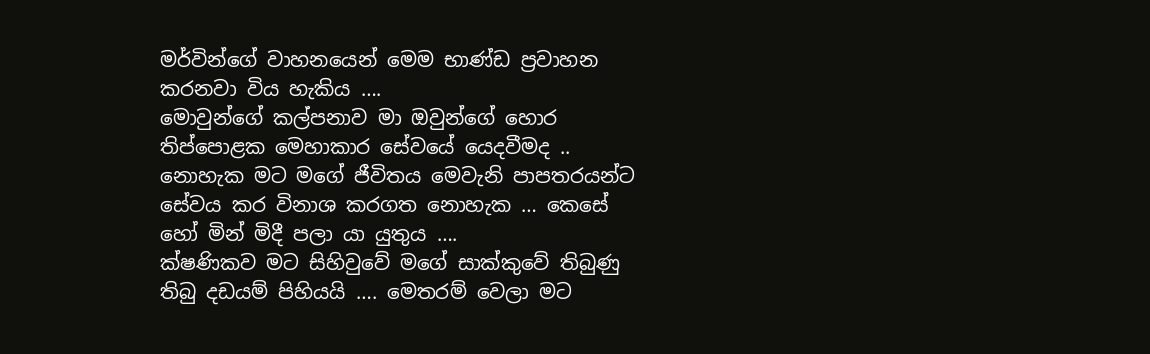මර්වින්ගේ වාහනයෙන් මෙම භාණ්ඩ ප්‍රවාහන කරනවා විය හැකිය ….
මොවුන්ගේ කල්පනාව මා ඔවුන්ගේ හොර තිප්පොළක මෙහාකාර සේවයේ යෙදවීමද .. නොහැක මට මගේ ජීවිතය මෙවැනි පාපතරයන්ට සේවය කර විනාශ කරගත නොහැක … කෙසේ හෝ මින් මිදී පලා යා යුතුය ….
ක්ෂණිකව මට සිහිවුවේ මගේ සාක්කුවේ තිබුණු තිබු දඩයම් පිහියයි …. මෙතරම් වෙලා මට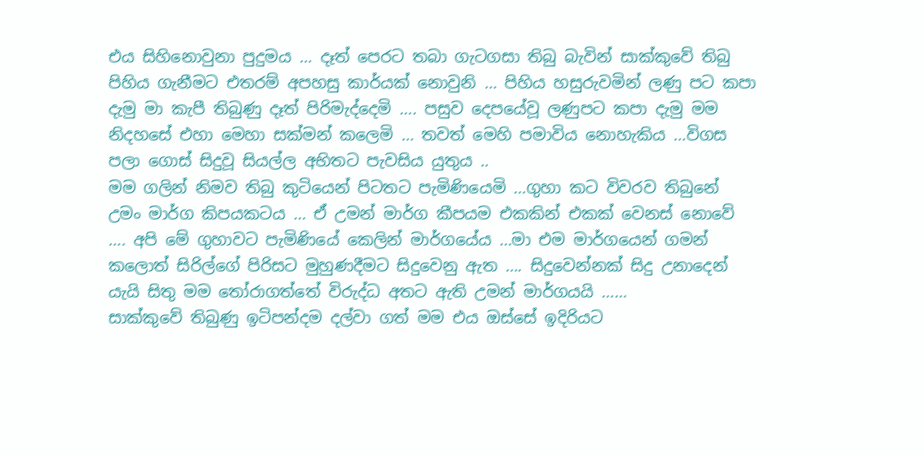එය සිහිනොවුනා පුදුමය … දෑත් පෙරට තබා ගැටගසා තිබු බැවින් සාක්කුවේ තිබු පිහිය ගැනීමට එතරම් අපහසු කාර්යක් නොවුනි … පිහිය හසුරුවමින් ලණු පට කපා දැමු මා කැපී තිබුණු දෑත් පිරිමැද්දෙමි …. පසුව දෙපයේවූ ලණුපට කපා දැමු මම නිදහසේ එහා මෙහා සක්මන් කලෙමි … තවත් මෙහි පමාවිය නොහැකිය …විගස පලා ගොස් සිදුවූ සියල්ල අභිතට පැවසිය යුතුය ..
මම ගලින් නිමව තිබු කුටියෙන් පිටතට පැමිණියෙමි …ගුහා කට විවරව තිබුනේ උමං මාර්ග කිපයකටය … ඒ උමන් මාර්ග කීපයම එකකින් එකක් වෙනස් නොවේ …. අපි මේ ගුහාවට පැමිණියේ කෙලින් මාර්ගයේය …මා එම මාර්ගයෙන් ගමන් කලොත් සිරිල්ගේ පිරිසට මුහුණදීමට සිදුවෙනු ඇත …. සිදුවෙන්නක් සිදු උනාදෙන් යැයි සිතු මම තෝරාගත්තේ විරුද්ධ අතට ඇති උමන් මාර්ගයයි ……
සාක්කුවේ තිබුණු ඉටිපන්දම දල්වා ගත් මම එය ඔස්සේ ඉදිරියට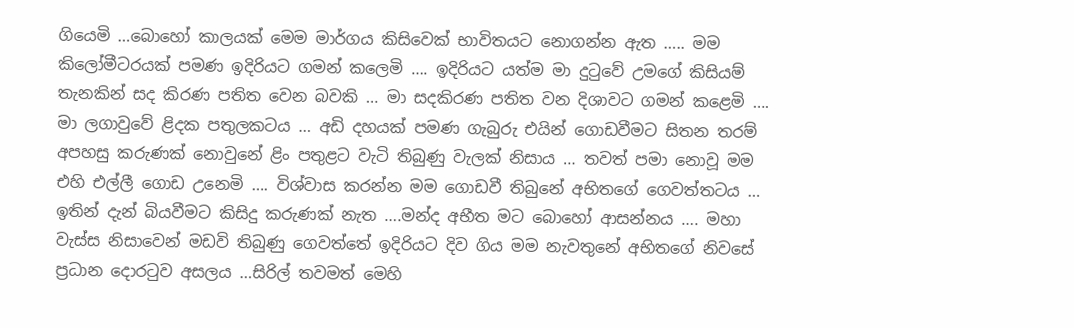ගියෙමි …බොහෝ කාලයක් මෙම මාර්ගය කිසිවෙක් භාවිතයට නොගන්න ඇත ….. මම කිලෝමීටරයක් පමණ ඉදිරියට ගමන් කලෙමි …. ඉදිරියට යත්ම මා දුටුවේ උමගේ කිසියම් තැනකින් සද කිරණ පතිත වෙන බවකි … මා සදකිරණ පතිත වන දිශාවට ගමන් කළෙමි ….
මා ලගාවුවේ ළිදක පතුලකටය … අඩි දහයක් පමණ ගැබුරු එයින් ගොඩවීමට සිතන තරම් අපහසු කරුණක් නොවුනේ ළිං පතුළට වැටි තිබුණු වැලක් නිසාය … තවත් පමා නොවූ මම එහි එල්ලී ගොඩ උනෙමි …. විශ්වාස කරන්න මම ගොඩවී තිබුනේ අභිතගේ ගෙවත්තටය …
ඉතින් දැන් බියවීමට කිසිදු කරුණක් නැත ….මන්ද අභීත මට බොහෝ ආසන්නය …. මහා වැස්ස නිසාවෙන් මඩවි තිබුණු ගෙවත්තේ ඉදිරියට දිව ගිය මම නැවතුනේ අභිතගේ නිවසේ ප්‍රධාන දොරටුව අසලය …සිරිල් තවමත් මෙහි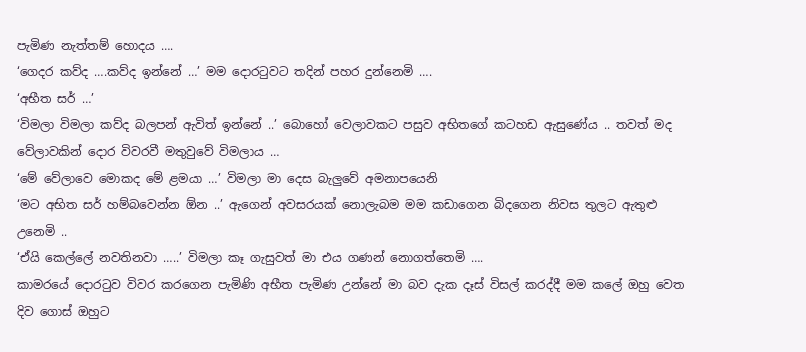පැමිණ නැත්තම් හොදය ….
‘ගෙදර කව්ද ….කව්ද ඉන්නේ …’ මම දොරටුවට තදින් පහර දුන්නෙමි ….
‘අභීත සර් …’
‘විමලා විමලා කව්ද බලපන් ඇවිත් ඉන්නේ ..’ බොහෝ වෙලාවකට පසුව අභිතගේ කටහඩ ඇසුණේය .. තවත් මද වේලාවකින් දොර විවරවී මතුවුවේ විමලාය …
‘මේ වේලාවෙ මොකද මේ ළමයා …’ විමලා මා දෙස බැලුවේ අමනාපයෙනි
‘මට අභිත සර් හම්බවෙන්න ඕන ..’ ඇගෙන් අවසරයක් නොලැබම මම කඩාගෙන බිදගෙන නිවස තුලට ඇතුළු උනෙමි ..
‘ඒයි කෙල්ලේ නවතිනවා …..’ විමලා කෑ ගැසුවත් මා එය ගණන් නොගත්තෙමි ….
කාමරයේ දොරටුව විවර කරගෙන පැමිණි අභීත පැමිණ උන්නේ මා බව දැක දෑස් විසල් කරද්දී මම කලේ ඔහු වෙත දිව ගොස් ඔහුට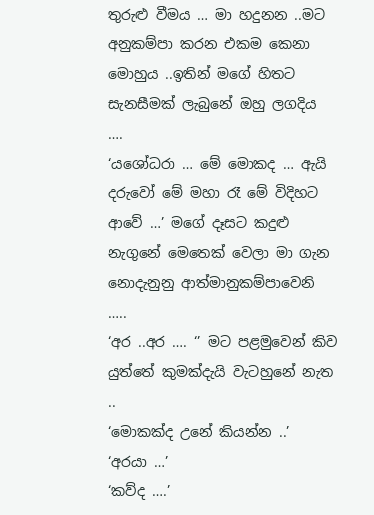තුරුළු වීමය … මා හදුනන ..මට අනුකම්පා කරන එකම කෙනා මොහුය ..ඉතින් මගේ හිතට සැනසීමක් ලැබුනේ ඔහු ලගදිය ….
‘යශෝධරා … මේ මොකද … ඇයි දරුවෝ මේ මහා රෑ මේ විදිහට ආවේ …’ මගේ දෑසට කදුළු නැගුනේ මෙතෙක් වෙලා මා ගැන නොදැනුනු ආත්මානුකම්පාවෙනි …..
‘අර ..අර …. ‘’ මට පළමුවෙන් කිව යුත්තේ කුමක්දැයි වැටහුනේ නැත ..
‘මොකක්ද උනේ කියන්න ..’
‘අරයා …’
‘කව්ද ….’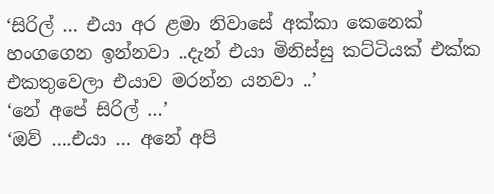‘සිරිල් … එයා අර ළමා නිවාසේ අක්කා කෙනෙක් හංගගෙන ඉන්නවා ..දැන් එයා මිනිස්සු කට්ටියක් එක්ක එකතුවෙලා එයාව මරන්න යනවා ..’
‘නේ අපේ සිරිල් …’
‘ඔව් ….එයා … අනේ අපි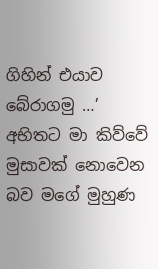ගිහින් එයාව බේරාගමු …’ අභිතට මා කිව්වේ මුසාවක් නොවෙන බව මගේ මුහුණ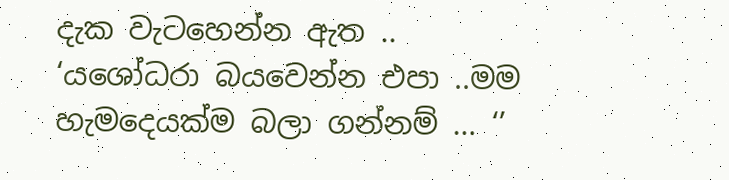දැක වැටහෙන්න ඇත ..
‘යශෝධරා බයවෙන්න එපා ..මම හැමදෙයක්ම බලා ගන්නම් … ‘’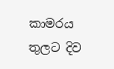කාමරය තුලට දිව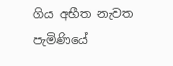ගිය අභීත නැවත පැමිණියේ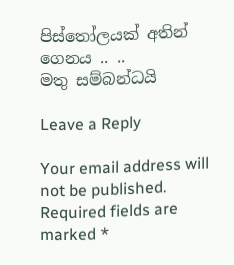පිස්තෝලයක් අතින් ගෙනය .. ..
මතු සම්බන්ධයි

Leave a Reply

Your email address will not be published. Required fields are marked *